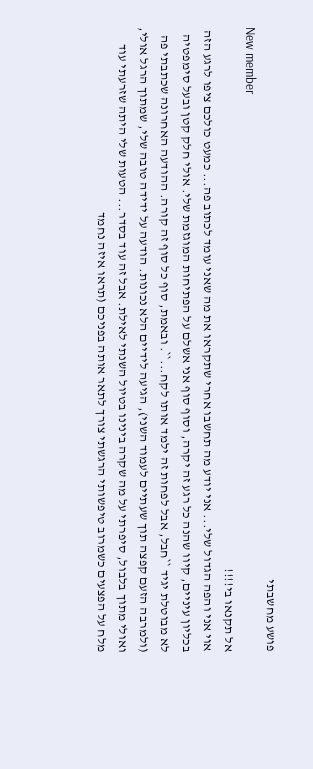פושע מחשבתי
New member
אל תקנאו בי!!!!
אוי אני והפה הגדול שלי... אני יודע מה תחשבו אחרי שתקראו את מה שאני עומד לכתוב פה... כמעט כולכם ציפו לרגע הזה בכליון עיניים, קיוו שהנה כל רגע זה יקרה, וסוף סוף אני אשלם על הפתיחות המוגזמת שלי. אולי חלק קטן ובעל סימפטיה לא מבוטלת יגיד ``חבל, אבל לפחות זה ילמד אותו לקח...``. ובאמת, סוף כל סוף זה קורה. ההודעה האחרונה שכתבתי פה (ולמרבה הזעם קפצה תוך שעתיים לעמוד השני), הגיעה לידיים הלא נכונות. הודעה על ידידה טובה שלי, שמתוך הרגל אולי, ואולי מתוך בלבול, סיפרתי על מה שקרה בינינו בטיול השנתי לאילת. אבל זה עוד בסדר... הטעות שלי היתה שזרעתי עוד מלח על הפצעים כשמרוב טיפשותי הרגשתי צורך לתאר אותה בפניכם (תראו איזה נחמד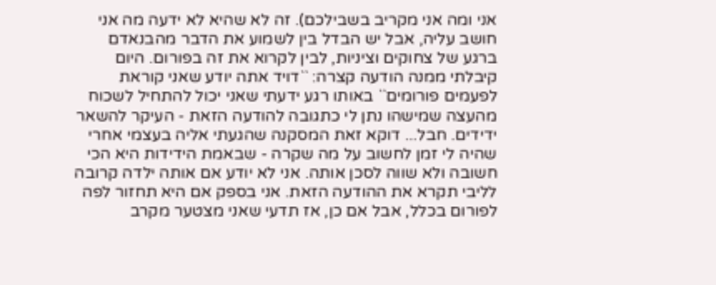אני ומה אני מקריב בשבילכם). זה לא שהיא לא ידעה מה אני חושב עליה, אבל יש הבדל בין לשמוע את הדבר מהבנאדם ברגע של צחוקים וציניות, לבין לקרוא את זה בפורום. היום קיבלתי ממנה הודעה קצרה: ``דויד אתה יודע שאני קוראת לפעמים פורומים`` באותו רגע ידעתי שאני יכול להתחיל לשכוח מהעצה שמישהו נתן לי כתגובה להודעה הזאת - העיקר להשאר ידידים. חבל... דוקא זאת המסקנה שהגעתי אליה בעצמי אחרי שהיה לי זמן לחשוב על מה שקרה - שבאמת הידידות היא הכי חשובה ולא שווה לסכן אותה. אני לא יודע אם אותה ילדה קרובה לליבי תקרא את ההודעה הזאת. אני בספק אם היא תחזור לפה לפורום בכלל, אבל אם כן, אז תדעי שאני מצטער מקרב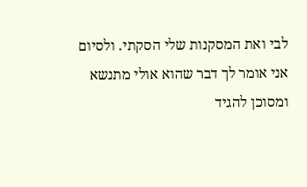לבי ואת המסקנות שלי הסקתי. ולסיום אני אומר לך דבר שהוא אולי מתנשא ומסוכן להגיד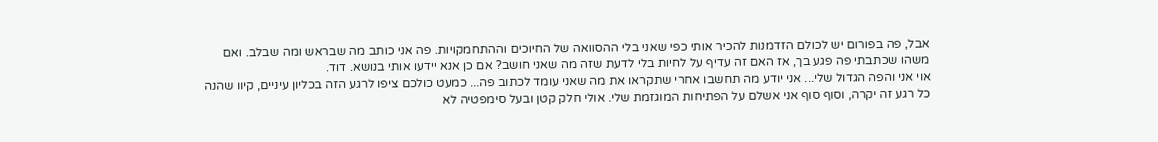אבל, פה בפורום יש לכולם הזדמנות להכיר אותי כפי שאני בלי ההסוואה של החיוכים וההתחמקויות. פה אני כותב מה שבראש ומה שבלב. ואם משהו שכתבתי פה פגע בך, אז האם זה עדיף על לחיות בלי לדעת שזה מה שאני חושב? אם כן אנא יידעו אותי בנושא. דוד.
אוי אני והפה הגדול שלי... אני יודע מה תחשבו אחרי שתקראו את מה שאני עומד לכתוב פה... כמעט כולכם ציפו לרגע הזה בכליון עיניים, קיוו שהנה כל רגע זה יקרה, וסוף סוף אני אשלם על הפתיחות המוגזמת שלי. אולי חלק קטן ובעל סימפטיה לא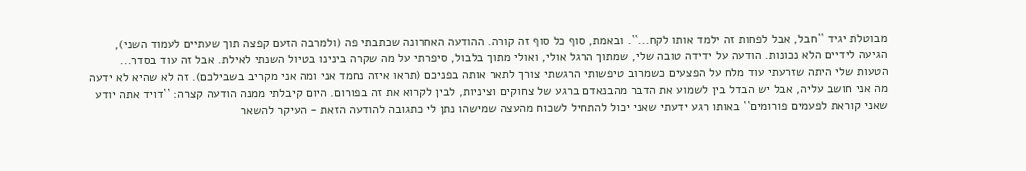מבוטלת יגיד ``חבל, אבל לפחות זה ילמד אותו לקח...``. ובאמת, סוף כל סוף זה קורה. ההודעה האחרונה שכתבתי פה (ולמרבה הזעם קפצה תוך שעתיים לעמוד השני), הגיעה לידיים הלא נכונות. הודעה על ידידה טובה שלי, שמתוך הרגל אולי, ואולי מתוך בלבול, סיפרתי על מה שקרה בינינו בטיול השנתי לאילת. אבל זה עוד בסדר... הטעות שלי היתה שזרעתי עוד מלח על הפצעים כשמרוב טיפשותי הרגשתי צורך לתאר אותה בפניכם (תראו איזה נחמד אני ומה אני מקריב בשבילכם). זה לא שהיא לא ידעה מה אני חושב עליה, אבל יש הבדל בין לשמוע את הדבר מהבנאדם ברגע של צחוקים וציניות, לבין לקרוא את זה בפורום. היום קיבלתי ממנה הודעה קצרה: ``דויד אתה יודע שאני קוראת לפעמים פורומים`` באותו רגע ידעתי שאני יכול להתחיל לשכוח מהעצה שמישהו נתן לי כתגובה להודעה הזאת - העיקר להשאר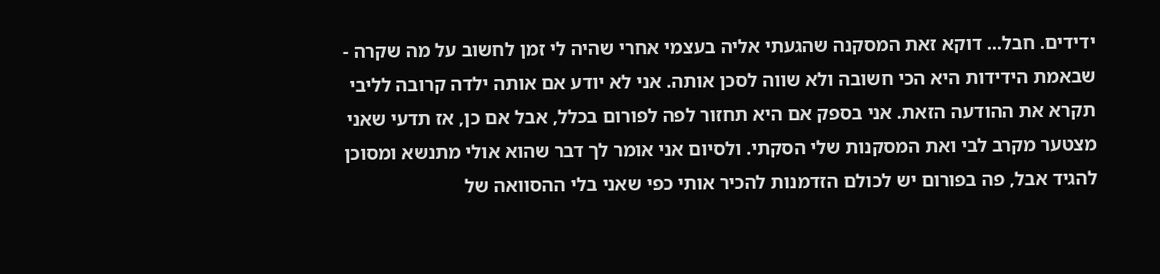ידידים. חבל... דוקא זאת המסקנה שהגעתי אליה בעצמי אחרי שהיה לי זמן לחשוב על מה שקרה - שבאמת הידידות היא הכי חשובה ולא שווה לסכן אותה. אני לא יודע אם אותה ילדה קרובה לליבי תקרא את ההודעה הזאת. אני בספק אם היא תחזור לפה לפורום בכלל, אבל אם כן, אז תדעי שאני מצטער מקרב לבי ואת המסקנות שלי הסקתי. ולסיום אני אומר לך דבר שהוא אולי מתנשא ומסוכן להגיד אבל, פה בפורום יש לכולם הזדמנות להכיר אותי כפי שאני בלי ההסוואה של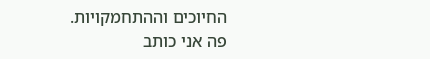החיוכים וההתחמקויות. פה אני כותב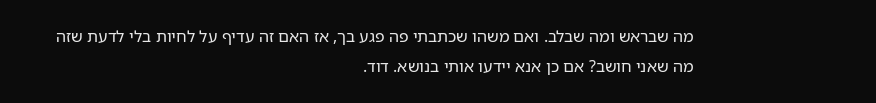מה שבראש ומה שבלב. ואם משהו שכתבתי פה פגע בך, אז האם זה עדיף על לחיות בלי לדעת שזה מה שאני חושב? אם כן אנא יידעו אותי בנושא. דוד.